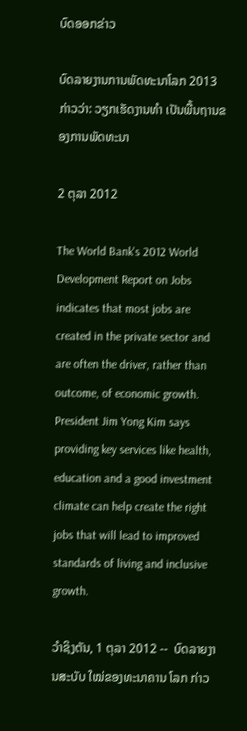ບົດອອກຂ່າວ

ບົດລາຍງານການພັດທະນາໂລກ 2013 ກ່າວວ່າ: ວຽກເຮັດງານທໍາ ເປັນພື້ນຖານຂອງການພັດທະນາ

2 ຕຸລາ 2012

The World Bank's 2012 World Development Report on Jobs indicates that most jobs are created in the private sector and are often the driver, rather than outcome, of economic growth. President Jim Yong Kim says providing key services like health, education and a good investment climate can help create the right jobs that will lead to improved standards of living and inclusive growth.

ວໍາຊິງຕັນ, 1 ຕຸລາ 2012 --  ບົດລາຍງານສະບັບ ໃໝ່ຂອງທະນາຄານ ໂລກ ກ່າວ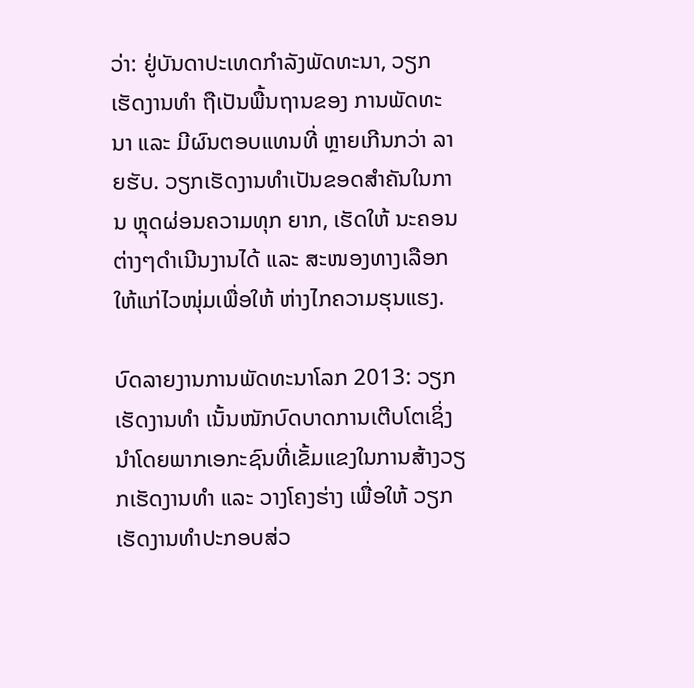ວ່າ: ຢູ່ບັນດາປະເທດກໍາລັງພັດທະນາ, ວຽກເຮັດງານທໍາ ຖືເປັນພື້ນຖານຂອງ ການພັດທະນາ ແລະ ມີຜົນຕອບແທນທີ່ ຫຼາຍເກີນກວ່າ ລາຍຮັບ. ວຽກເຮັດງານທໍາເປັນຂອດສໍາຄັນໃນການ ຫຼຸດຜ່ອນຄວາມທຸກ ຍາກ, ເຮັດໃຫ້ ນະຄອນຕ່າງໆດໍາເນີນງານໄດ້ ແລະ ສະໜອງທາງເລືອກໃຫ້ແກ່ໄວໜຸ່ມເພື່ອໃຫ້ ຫ່າງໄກຄວາມຮຸນແຮງ.

ບົດລາຍງານການພັດທະນາໂລກ 2013: ວຽກເຮັດງານທໍາ ເນັ້ນໜັກບົດບາດການເຕີບໂຕເຊິ່ງນໍາໂດຍພາກເອກະຊົນທີ່ເຂັ້ມແຂງໃນການສ້າງວຽກເຮັດງານທໍາ ແລະ ວາງໂຄງຮ່າງ ເພື່ອໃຫ້ ວຽກເຮັດງານທໍາປະກອບສ່ວ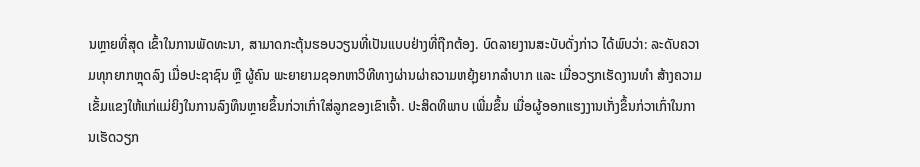ນຫຼາຍທີ່ສຸດ ເຂົ້າໃນການພັດທະນາ, ສາມາດກະຕຸ້ນຮອບວຽນທີ່ເປັນແບບຢ່າງທີ່ຖືກຕ້ອງ. ບົດລາຍງານສະບັບດັ່ງກ່າວ ໄດ້ພົບວ່າ: ລະດັບຄວາມທຸກຍາກຫຼຸດລົງ ເມື່ອປະຊາຊົນ ຫຼື ຜູ້ຄົນ ພະຍາຍາມຊອກຫາວິທີທາງຜ່ານຜ່າຄວາມຫຍຸ້ງຍາກລໍາບາກ ແລະ ເມື່ອວຽກເຮັດງານທໍາ ສ້າງຄວາມເຂັ້ມແຂງໃຫ້ແກ່ແມ່ຍິງໃນການລົງທຶນຫຼາຍຂຶ້ນກ່ວາເກົ່າໃສ່ລູກຂອງເຂົາເຈົ້າ. ປະສິດທິພາບ ເພີ່ມຂຶ້ນ ເມື່ອຜູ້ອອກແຮງງານເກັ່ງຂຶ້ນກ່ວາເກົ່າໃນການເຮັດວຽກ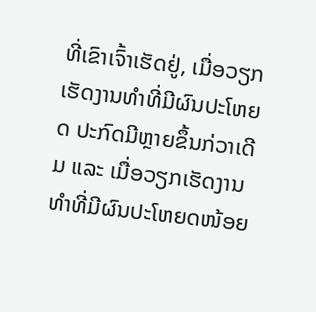ທີ່ເຂົາເຈົ້າເຮັດຢູ່, ເມື່ອວຽກເຮັດງານທໍາທີ່ມີຜົນປະໂຫຍດ ປະກົດມີຫຼາຍຂຶ້ນກ່ວາເດີມ ແລະ ເມື່ອວຽກເຮັດງານທໍາທີ່ມີຜົນປະໂຫຍດໜ້ອຍ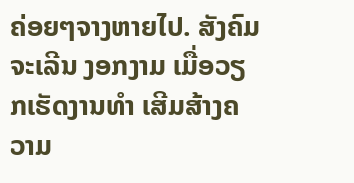ຄ່ອຍໆຈາງຫາຍໄປ. ສັງຄົມຈະເລີນ ງອກງາມ ເມື່ອວຽກເຮັດງານທໍາ ເສີມສ້າງຄວາມ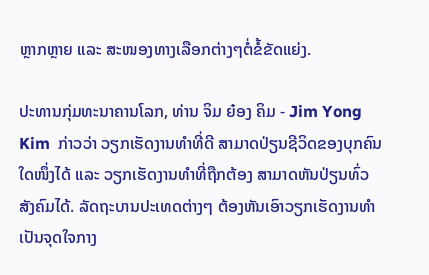ຫຼາກຫຼາຍ ແລະ ສະໜອງທາງເລືອກຕ່າງໆຕໍ່ຂໍ້ຂັດແຍ່ງ.

ປະທານກຸ່ມທະນາຄານໂລກ, ທ່ານ ຈິມ ຍ໋ອງ ຄິມ - Jim Yong Kim  ກ່າວວ່າ ວຽກເຮັດງານທໍາທີ່ດີ ສາມາດປ່ຽນຊີວິດຂອງບຸກຄົນໃດໜຶ່ງໄດ້ ແລະ ວຽກເຮັດງານທໍາທີ່ຖືກຕ້ອງ ສາມາດຫັນປ່ຽນທົ່ວສັງຄົມໄດ້. ລັດຖະບານປະເທດຕ່າງໆ ຕ້ອງຫັນເອົາວຽກເຮັດງານທໍາເປັນຈຸດໃຈກາງ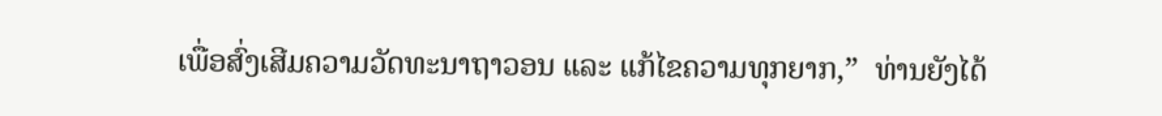ເພື່ອສົ່ງເສີມຄວາມວັດທະນາຖາວອນ ແລະ ແກ້ໄຂຄວາມທຸກຍາກ,”  ທ່ານຍັງໄດ້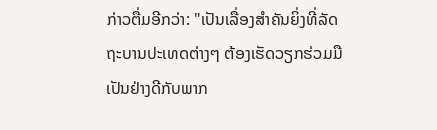ກ່າວຕື່ມອີກວ່າ: "ເປັນເລື່ອງສໍາຄັນຍິ່ງທີ່ລັດຖະບານປະເທດຕ່າງໆ ຕ້ອງເຮັດວຽກຮ່ວມມືເປັນຢ່າງດີກັບພາກ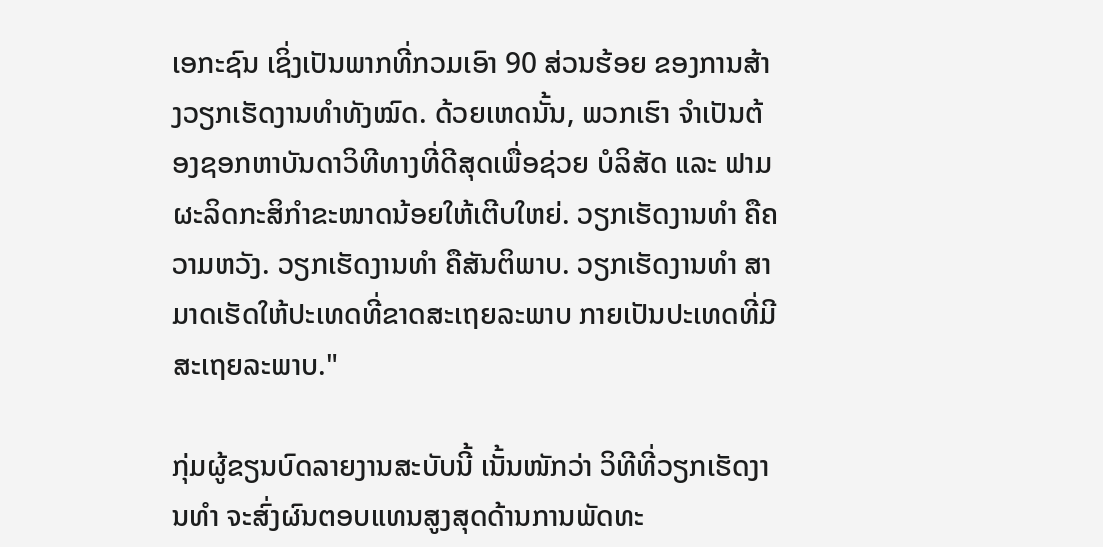ເອກະຊົນ ເຊິ່ງເປັນພາກທີ່ກວມເອົາ 90 ສ່ວນຮ້ອຍ ຂອງການສ້າງວຽກເຮັດງານທໍາທັງໝົດ. ດ້ວຍເຫດນັ້ນ, ພວກເຮົາ ຈໍາເປັນຕ້ອງຊອກຫາບັນດາວິທີທາງທີ່ດີສຸດເພື່ອຊ່ວຍ ບໍລິສັດ ແລະ ຟາມຜະລິດກະສິກໍາຂະໜາດນ້ອຍໃຫ້ເຕີບໃຫຍ່. ວຽກເຮັດງານທໍາ ຄືຄວາມຫວັງ. ວຽກເຮັດງານທໍາ ຄືສັນຕິພາບ. ວຽກເຮັດງານທໍາ ສາມາດເຮັດໃຫ້ປະເທດທີ່ຂາດສະເຖຍລະພາບ ກາຍເປັນປະເທດທີ່ມີສະເຖຍລະພາບ."

ກຸ່ມຜູ້ຂຽນບົດລາຍງານສະບັບນີ້ ເນັ້ນໜັກວ່າ ວິທີທີ່ວຽກເຮັດງານທໍາ ຈະສົ່ງຜົນຕອບແທນສູງສຸດດ້ານການພັດທະ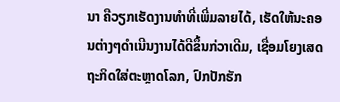ນາ ຄືວຽກເຮັດງານທໍາທີ່ເພີ່ມລາຍໄດ້, ເຮັດໃຫ້ນະຄອນຕ່າງໆດຳເນີນງານໄດ້ດີຂຶ້ນກ່ວາເດີມ, ເຊື່ອມໂຍງເສດຖະກິດໃສ່ຕະຫຼາດໂລກ, ປົກປັກຮັກ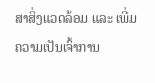ສາສິ່ງແວດລ້ອມ ແລະ ເພີ່ມຄວາມເປັນເຈົ້າການ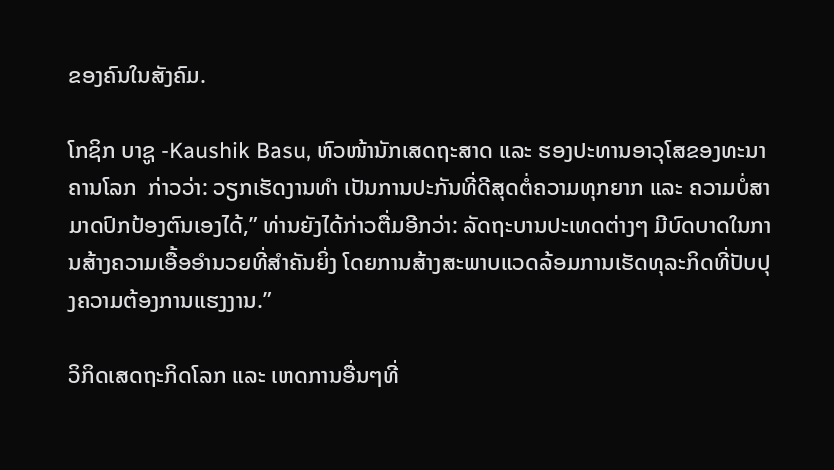ຂອງຄົນໃນສັງຄົມ.

ໂກຊິກ ບາຊູ -Kaushik Basu, ຫົວໜ້ານັກເສດຖະສາດ ແລະ ຮອງປະທານອາວຸໂສຂອງທະນາຄານໂລກ  ກ່າວວ່າ: ວຽກເຮັດງານທໍາ ເປັນການປະກັນທີ່ດີສຸດຕໍ່ຄວາມທຸກຍາກ ແລະ ຄວາມບໍ່ສາມາດປົກປ້ອງຕົນເອງໄດ້,” ທ່ານຍັງໄດ້ກ່າວຕື່ມອີກວ່າ: ລັດຖະບານປະເທດຕ່າງໆ ມີບົດບາດໃນການສ້າງຄວາມເອື້ອອໍານວຍທີ່ສໍາຄັນຍິ່ງ ໂດຍການສ້າງສະພາບແວດລ້ອມການເຮັດທຸລະກິດທີ່ປັບປຸງຄວາມຕ້ອງການແຮງງານ.”

ວິກິດເສດຖະກິດໂລກ ແລະ ເຫດການອື່ນໆທີ່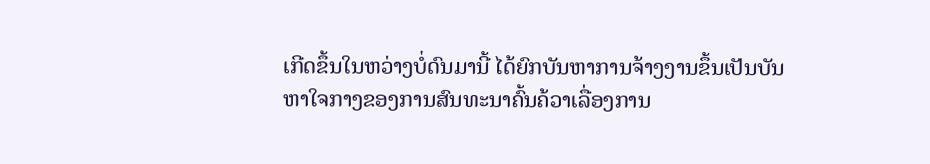ເກີດຂຶ້ນໃນຫວ່າງບໍ່ດົນມານີ້ ໄດ້ຍົກບັນຫາການຈ້າງງານຂຶ້ນເປັນບັນຫາໃຈກາງຂອງການສົນທະນາຄົ້ນຄ້ວາເລື່ອງການ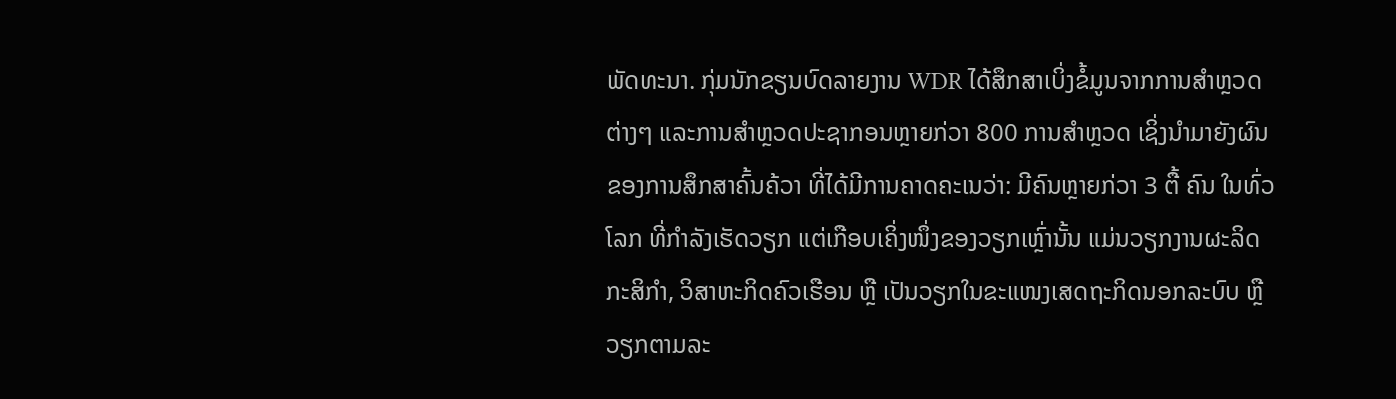ພັດທະນາ. ກຸ່ມນັກຂຽນບົດລາຍງານ WDR ໄດ້ສຶກສາເບິ່ງຂໍ້ມູນຈາກການສໍາຫຼວດຕ່າງໆ ແລະການສໍາຫຼວດປະຊາກອນຫຼາຍກ່ວາ 800 ການສໍາຫຼວດ ເຊິ່ງນໍາມາຍັງຜົນຂອງການສຶກສາຄົ້ນຄ້ວາ ທີ່ໄດ້ມີການຄາດຄະເນວ່າ: ມີຄົນຫຼາຍກ່ວາ 3 ຕື້ ຄົນ ໃນທົ່ວໂລກ ທີ່ກໍາລັງເຮັດວຽກ ແຕ່ເກືອບເຄິ່ງໜຶ່ງຂອງວຽກເຫຼົ່ານັ້ນ ແມ່ນວຽກງານຜະລິດກະສິກໍາ, ວິສາຫະກິດຄົວເຮືອນ ຫຼື ເປັນວຽກໃນຂະແໜງເສດຖະກິດນອກລະບົບ ຫຼື ວຽກຕາມລະ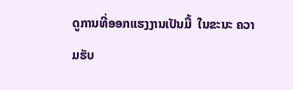ດູການທີ່ອອກແຮງງານເປັນມື້  ໃນຂະນະ ຄວາມຮັບ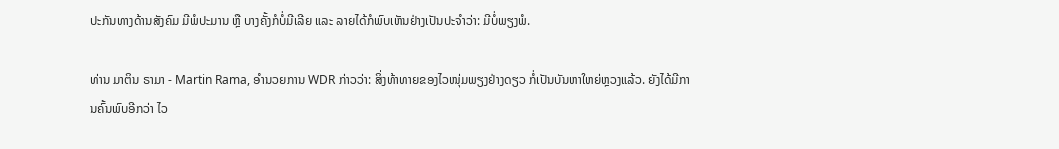ປະກັນທາງດ້ານສັງຄົມ ມີພໍປະມານ ຫຼື ບາງຄັ້ງກໍບໍ່ມີເລີຍ ແລະ ລາຍໄດ້ກໍພົບເຫັນຢ່າງເປັນປະຈໍາວ່າ: ມີບໍ່ພຽງພໍ.

ທ່ານ ມາຕິນ ຣາມາ - Martin Rama, ອໍານວຍການ WDR ກ່າວວ່າ: ສິ່ງທ້າທາຍຂອງໄວໜຸ່ມພຽງຢ່າງດຽວ ກໍ່ເປັນບັນຫາໃຫຍ່ຫຼວງແລ້ວ. ຍັງໄດ້ມີການຄົ້ນພົບອີກວ່າ ໄວ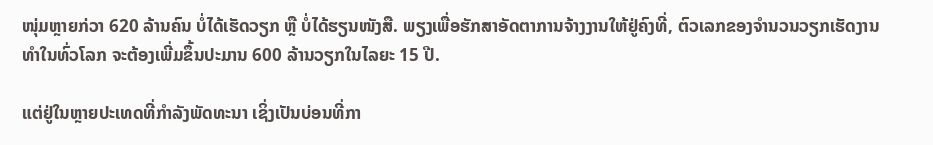ໜຸ່ມຫຼາຍກ່ວາ 620 ລ້ານຄົນ ບໍ່ໄດ້ເຮັດວຽກ ຫຼື ບໍ່ໄດ້ຮຽນໜັງສື. ພຽງເພື່ອຮັກສາອັດຕາການຈ້າງງານໃຫ້ຢູ່ຄົງທີ່, ຕົວເລກຂອງຈໍານວນວຽກເຮັດງານທໍາໃນທົ່ວໂລກ ຈະຕ້ອງເພີ່ມຂຶ້ນປະມານ 600 ລ້ານວຽກໃນໄລຍະ 15 ປີ.

ແຕ່ຢູ່ໃນຫຼາຍປະເທດທີ່ກໍາລັງພັດທະນາ ເຊິ່ງເປັນບ່ອນທີ່ກາ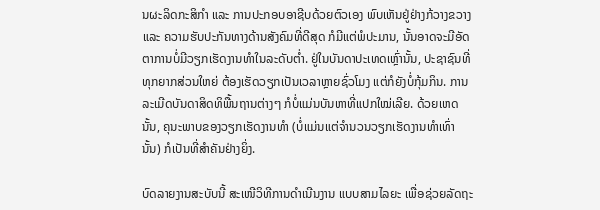ນຜະລິດກະສິກໍາ ແລະ ການປະກອບອາຊີບດ້ວຍຕົວເອງ ພົບເຫັນຢູ່ຢ່າງກ້ວາງຂວາງ ແລະ ຄວາມຮັບປະກັນທາງດ້ານສັງຄົມທີ່ດີສຸດ ກໍມີແຕ່ພໍປະມານ, ນັ້ນອາດຈະມີອັດຕາການບໍ່ມີວຽກເຮັດງານທໍາໃນລະດັບຕໍ່າ. ຢູ່ໃນບັນດາປະເທດເຫຼົ່ານັ້ນ, ປະຊາຊົນທີ່ທຸກຍາກສ່ວນໃຫຍ່ ຕ້ອງເຮັດວຽກເປັນເວລາຫຼາຍຊົ່ວໂມງ ແຕ່ກໍຍັງບໍ່ກຸ້ມກິນ. ການລະເມີດບັນດາສິດທິພື້ນຖານຕ່າງໆ ກໍບໍ່ແມ່ນບັນຫາທີ່ແປກໃໝ່ເລີຍ. ດ້ວຍເຫດນັ້ນ, ຄຸນະພາບຂອງວຽກເຮັດງານທໍາ (ບໍ່ແມ່ນແຕ່ຈໍານວນວຽກເຮັດງານທໍາເທົ່ານັ້ນ) ກໍເປັນທີ່ສໍາຄັນຢ່າງຍິ່ງ.

ບົດລາຍງານສະບັບນີ້ ສະເໜີວິທີການດຳເນີນງານ ແບບສາມໄລຍະ ເພື່ອຊ່ວຍລັດຖະ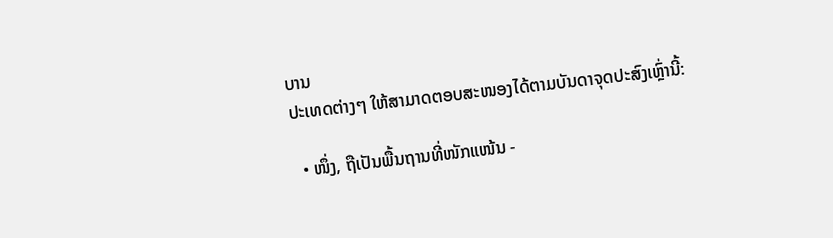ບານ
ປະເທດຕ່າງໆ ໃຫ້ສາມາດຕອບສະໜອງໄດ້ຕາມບັນດາຈຸດປະສົງເຫຼົ່ານີ້:

  • ໜຶ່ງ, ຖືເປັນພື້ນຖານທີ່ໜັກແໜ້ນ -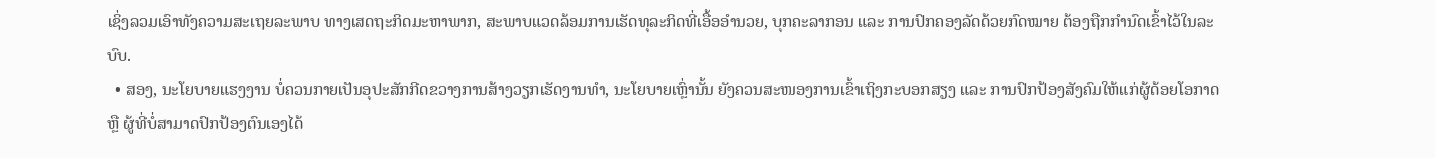ເຊິ່ງລວມເອົາທັງຄວາມສະເຖຍລະພາບ ທາງເສດຖະກິດມະຫາພາກ, ສະພາບແວດລ້ອມການເຮັດທຸລະກິດທີ່ເອື້ອອໍານວຍ, ບຸກຄະລາກອນ ແລະ ການປົກຄອງລັດດ້ວຍກົດໝາຍ ຕ້ອງຖືກກໍານົດເຂົ້າໄວ້ໃນລະບົບ.
  • ສອງ, ນະໂຍບາຍແຮງງານ ບໍ່ຄວນກາຍເປັນອຸປະສັກກີດຂວາງການສ້າງວຽກເຮັດງານທໍາ, ນະໂຍບາຍເຫຼົ່ານັ້ນ ຍັງຄວນສະໜອງການເຂົ້າເຖິງກະບອກສຽງ ແລະ ການປົກປ້ອງສັງຄົມໃຫ້ແກ່ຜູ້ດ້ອຍໂອກາດ ຫຼື ຜູ້ທີ່ບໍ່ສາມາດປົກປ້ອງຕົນເອງໄດ້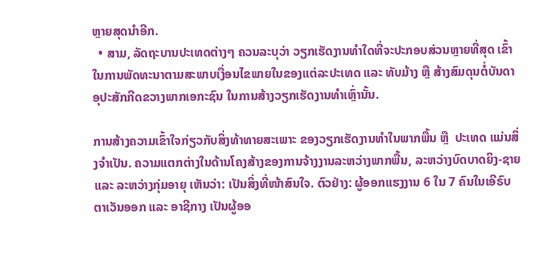ຫຼາຍສຸດນໍາອີກ.
  • ສາມ, ລັດຖະບານປະເທດຕ່າງໆ ຄວນລະບຸວ່າ ວຽກເຮັດງານທໍາໃດທີ່ຈະປະກອບສ່ວນຫຼາຍທີ່ສຸດ ເຂົ້າໃນການພັດທະນາຕາມສະພາບເງື່ອນໄຂພາຍໃນຂອງແຕ່ລະປະເທດ ແລະ ທັບມ້າງ ຫຼື ສ້າງສົມດຸນຕໍ່ບັນດາອຸປະສັກກີດຂວາງພາກເອກະຊົນ ໃນການສ້າງວຽກເຮັດງານທໍາເຫຼົ່ານັ້ນ.

ການສ້າງຄວາມເຂົ້າໃຈກ່ຽວກັບສິ່ງທ້າທາຍສະເພາະ ຂອງວຽກເຮັດງານທໍາໃນພາກພື້ນ ຫຼື  ປະເທດ ແມ່ນສິ່ງຈຳເປັນ. ຄວາມແຕກຕ່າງໃນດ້ານໂຄງສ້າງຂອງການຈ້າງງານລະຫວ່າງພາກພື້ນ, ລະຫວ່າງບົດບາດຍິງ-ຊາຍ ແລະ ລະຫວ່າງກຸ່ມອາຍຸ ເຫັນວ່າ: ເປັນສິ່ງທີ່ໜ້າສົນໃຈ. ຕົວຢ່າງ: ຜູ້ອອກແຮງງານ 6 ໃນ 7 ຄົນໃນເອີຣົບຕາເວັນອອກ ແລະ ອາຊີກາງ ເປັນຜູ້ອອ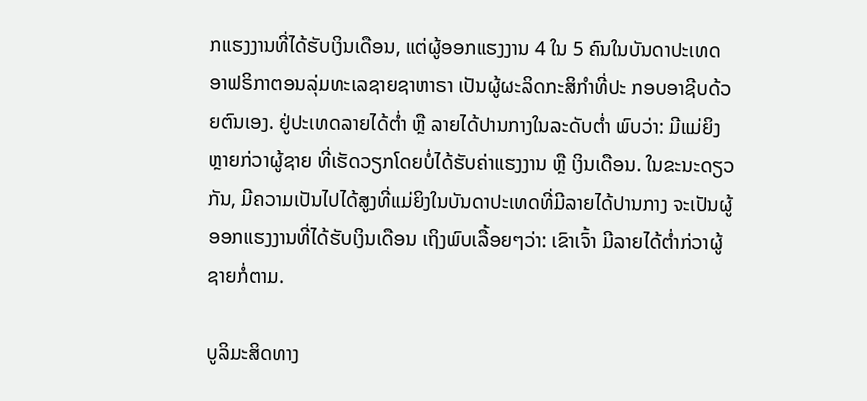ກແຮງງານທີ່ໄດ້ຮັບເງິນເດືອນ, ແຕ່ຜູ້ອອກແຮງງານ 4 ໃນ 5 ຄົນໃນບັນດາປະເທດອາຟຣິກາຕອນລຸ່ມທະເລຊາຍຊາຫາຣາ ເປັນຜູ້ຜະລິດກະສິກໍາທີ່ປະ ກອບອາຊີບດ້ວຍຕົນເອງ. ຢູ່ປະເທດລາຍໄດ້ຕໍ່າ ຫຼື ລາຍໄດ້ປານກາງໃນລະດັບຕໍ່າ ພົບວ່າ: ມີແມ່ຍິງຫຼາຍກ່ວາຜູ້ຊາຍ ທີ່ເຮັດວຽກໂດຍບໍ່ໄດ້ຮັບຄ່າແຮງງານ ຫຼື ເງິນເດືອນ. ໃນຂະນະດຽວກັນ, ມີຄວາມເປັນໄປໄດ້ສູງທີ່ແມ່ຍິງໃນບັນດາປະເທດທີ່ມີລາຍໄດ້ປານກາງ ຈະເປັນຜູ້ອອກແຮງງານທີ່ໄດ້ຮັບເງິນເດືອນ ເຖິງພົບເລື້ອຍໆວ່າ: ເຂົາເຈົ້າ ມີລາຍໄດ້ຕໍ່າກ່ວາຜູ້ຊາຍກໍ່ຕາມ.

ບູລິມະສິດທາງ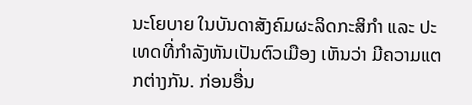ນະໂຍບາຍ ໃນບັນດາສັງຄົມຜະລິດກະສິກໍາ ແລະ ປະເທດທີ່ກໍາລັງຫັນເປັນຕົວເມືອງ ເຫັນວ່າ ມີຄວາມແຕກຕ່າງກັນ. ກ່ອນອື່ນ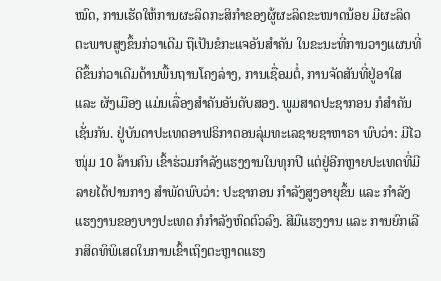ໝົດ, ການເຮັດໃຫ້ການຜະລິດກະສິກໍາຂອງຜູ້ຜະລິດຂະໜາດນ້ອຍ ມີຜະລິດຕະພາບສູງຂຶ້ນກ່ວາເດີມ ຖືເປັນຂໍກະແຈອັນສໍາຄັນ ໃນຂະນະທີ່ການວາງແຜນທີ່ດີຂຶ້ນກ່ວາເດີມດ້ານພື້ນຖານໂຄງລ່າງ, ການເຊື່ອມຕໍ່, ການຈັດສັນທີ່ຢູ່ອາໃສ ແລະ ຜັງເມືອງ ແມ່ນເລື່ອງສໍາຄັນອັນດັບສອງ. ພູມສາດປະຊາກອນ ກໍສໍາຄັນເຊັ່ນກັນ. ຢູ່ບັນດາປະເທດອາຟຣິກາຕອນລຸ່ມທະເລຊາຍຊາຫາຣາ ພົບວ່າ: ມີໄວໜຸ່ມ 10 ລ້ານຄົນ ເຂົ້າຮ່ວມກໍາລັງແຮງງານໃນທຸກປີ ແຕ່ຢູ່ອີກຫຼາຍປະເທດທີ່ມີລາຍໄດ້ປານກາງ ສໍາພັດພົບວ່າ: ປະຊາກອນ ກໍາລັງສູງອາຍຸຂຶ້ນ ແລະ ກໍາລັງແຮງງານຂອງບາງປະເທດ ກໍກໍາລັງຫົດຕົວລົງ. ສີມືແຮງງານ ແລະ ການຍົກເລີກສິດທິພິເສດໃນການເຂົ້າເຖິງຕະຫຼາດແຮງ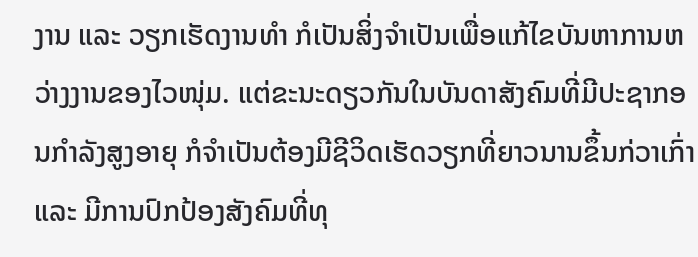ງານ ແລະ ວຽກເຮັດງານທໍາ ກໍເປັນສິ່ງຈຳເປັນເພື່ອແກ້ໄຂບັນຫາການຫວ່າງງານຂອງໄວໜຸ່ມ. ແຕ່ຂະນະດຽວກັນໃນບັນດາສັງຄົມທີ່ມີປະຊາກອນກໍາລັງສູງອາຍຸ ກໍຈຳເປັນຕ້ອງມີຊີວິດເຮັດວຽກທີ່ຍາວນານຂຶ້ນກ່ວາເກົ່າ ແລະ ມີການປົກປ້ອງສັງຄົມທີ່ທຸ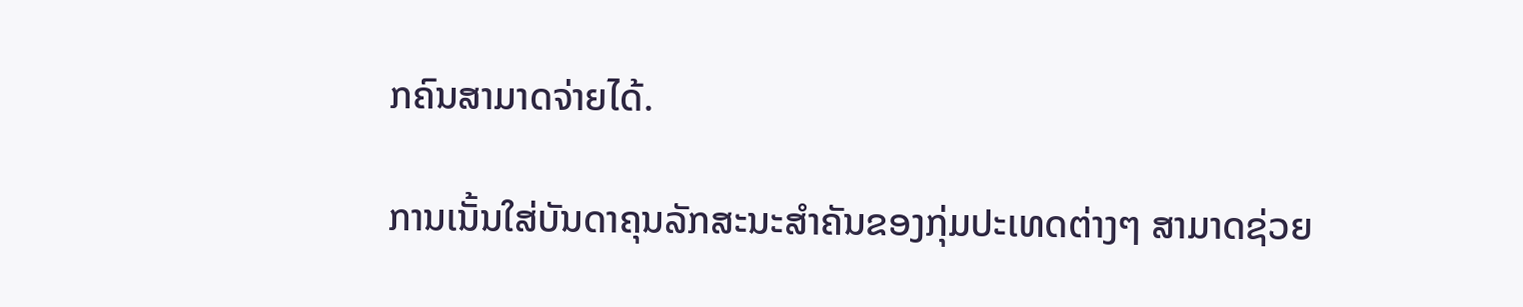ກຄົນສາມາດຈ່າຍໄດ້.

ການເນັ້ນໃສ່ບັນດາຄຸນລັກສະນະສໍາຄັນຂອງກຸ່ມປະເທດຕ່າງໆ ສາມາດຊ່ວຍ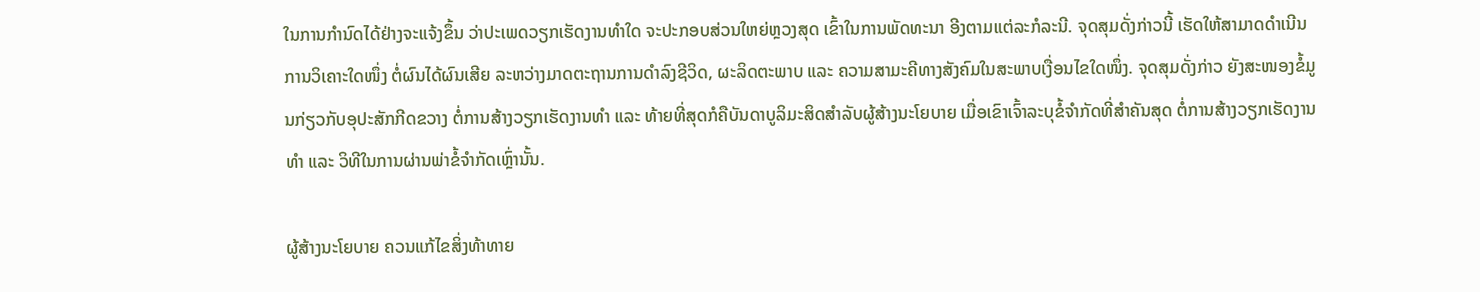ໃນການກໍານົດໄດ້ຢ່າງຈະແຈ້ງຂຶ້ນ ວ່າປະເພດວຽກເຮັດງານທໍາໃດ ຈະປະກອບສ່ວນໃຫຍ່ຫຼວງສຸດ ເຂົ້າໃນການພັດທະນາ ອີງຕາມແຕ່ລະກໍລະນີ. ຈຸດສຸມດັ່ງກ່າວນີ້ ເຮັດໃຫ້ສາມາດດຳເນີນການວິເຄາະໃດໜຶ່ງ ຕໍ່ຜົນໄດ້ຜົນເສີຍ ລະຫວ່າງມາດຕະຖານການດໍາລົງຊີວິດ, ຜະລິດຕະພາບ ແລະ ຄວາມສາມະຄີທາງສັງຄົມໃນສະພາບເງື່ອນໄຂໃດໜຶ່ງ. ຈຸດສຸມດັ່ງກ່າວ ຍັງສະໜອງຂໍ້ມູນກ່ຽວກັບອຸປະສັກກີດຂວາງ ຕໍ່ການສ້າງວຽກເຮັດງານທໍາ ແລະ ທ້າຍທີ່ສຸດກໍຄືບັນດາບູລິມະສິດສຳລັບຜູ້ສ້າງນະໂຍບາຍ ເມື່ອເຂົາເຈົ້າລະບຸຂໍ້ຈໍາກັດທີ່ສໍາຄັນສຸດ ຕໍ່ການສ້າງວຽກເຮັດງານທໍາ ແລະ ວິທີໃນການຜ່ານພ່າຂໍ້ຈໍາກັດເຫຼົ່ານັ້ນ.

ຜູ້ສ້າງນະໂຍບາຍ ຄວນແກ້ໄຂສິ່ງທ້າທາຍ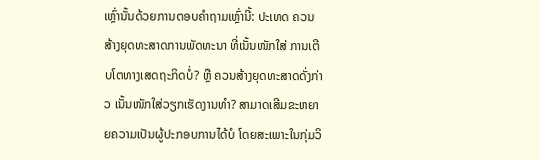ເຫຼົ່ານັ້ນດ້ວຍການຕອບຄໍາຖາມເຫຼົ່ານີ້: ປະເທດ ຄວນສ້າງຍຸດທະສາດການພັດທະນາ ທີ່ເນັ້ນໜັກໃສ່ ການເຕີບໂຕທາງເສດຖະກິດບໍ່? ຫຼື ຄວນສ້າງຍຸດທະສາດດັ່ງກ່າວ ເນັ້ນໜັກໃສ່ວຽກເຮັດງານທໍາ? ສາມາດເສີມຂະຫຍາຍຄວາມເປັນຜູ້ປະກອບການໄດ້ບໍ ໂດຍສະເພາະໃນກຸ່ມວິ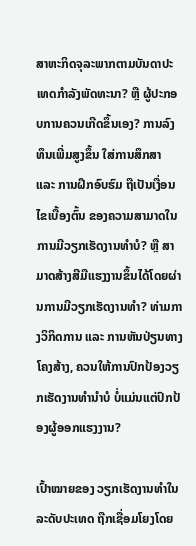ສາຫະກິດຈຸລະພາກຕາມບັນດາປະເທດກໍາລັງພັດທະນາ? ຫຼື ຜູ້ປະກອບການຄວນເກີດຂຶ້ນເອງ? ການລົງທຶນເພີ່ມສູງຂຶ້ນ ໃສ່ການສຶກສາ ແລະ ການຝຶກອົບຮົມ ຖືເປັນເງື່ອນໄຂເບື້ອງຕົ້ນ ຂອງຄວາມສາມາດໃນການມີວຽກເຮັດງານທໍາບໍ? ຫຼື ສາມາດສ້າງສີມືແຮງງານຂຶ້ນໄດ້ໂດຍຜ່ານການມີວຽກເຮັດງານທໍາ? ທ່າມກາງວິກິດການ ແລະ ການຫັນປ່ຽນທາງໂຄງສ້າງ, ຄວນໃຫ້ການປົກປ້ອງວຽກເຮັດງານທໍານໍາບໍ ບໍ່ແມ່ນແຕ່ປົກປ້ອງຜູ້ອອກແຮງງານ?

ເປົ້າໝາຍຂອງ ວຽກເຮັດງານທໍາໃນລະດັບປະເທດ ຖືກເຊື່ອມໂຍງໂດຍ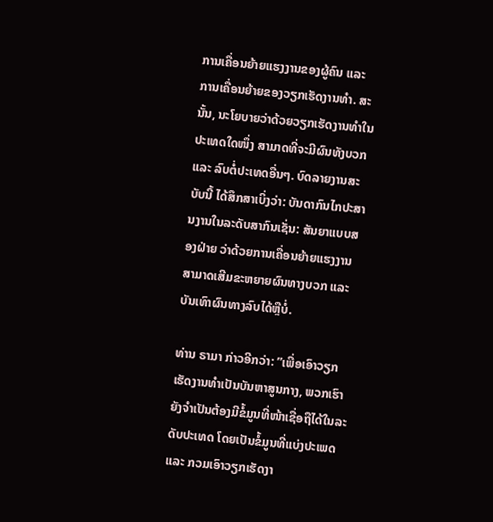ການເຄື່ອນຍ້າຍແຮງງານຂອງຜູ້ຄົນ ແລະ ການເຄື່ອນຍ້າຍຂອງວຽກເຮັດງານທໍາ. ສະນັ້ນ, ນະໂຍບາຍວ່າດ້ວຍວຽກເຮັດງານທໍາໃນປະເທດໃດໜຶ່ງ ສາມາດທີ່ຈະມີຜົນທັງບວກ ແລະ ລົບຕໍ່ປະເທດອື່ນໆ. ບົດລາຍງານສະບັບນີ້ ໄດ້ສຶກສາເບິ່ງວ່າ: ບັນດາກົນໄກປະສານງານໃນລະດັບສາກົນເຊັ່ນ: ສັນຍາແບບສອງຝ່າຍ ວ່າດ້ວຍການເຄື່ອນຍ້າຍແຮງງານສາມາດເສີມຂະຫຍາຍຜົນທາງບວກ ແລະ ບັນເທົາຜົນທາງລົບໄດ້ຫຼືບໍ່.

ທ່ານ ຣາມາ ກ່າວອີກວ່າ: ”ເພື່ອເອົາວຽກເຮັດງານທໍາເປັນບັນຫາສູນກາງ, ພວກເຮົາ ຍັງຈໍາເປັນຕ້ອງມີຂໍ້ມູນທີ່ໜ້າເຊື່ອຖືໄດ້ໃນລະດັບປະເທດ ໂດຍເປັນຂໍ້ມູນທີ່ແບ່ງປະເພດ ແລະ ກວມເອົາວຽກເຮັດງາ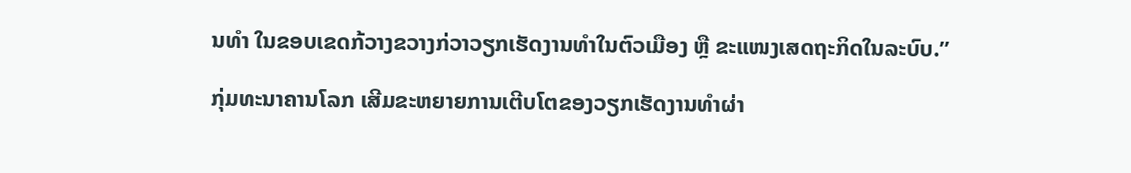ນທໍາ ໃນຂອບເຂດກ້ວາງຂວາງກ່ວາວຽກເຮັດງານທໍາໃນຕົວເມືອງ ຫຼື ຂະແໜງເສດຖະກິດໃນລະບົບ.”

ກຸ່ມທະນາຄານໂລກ ເສີມຂະຫຍາຍການເຕີບໂຕຂອງວຽກເຮັດງານທໍາຜ່າ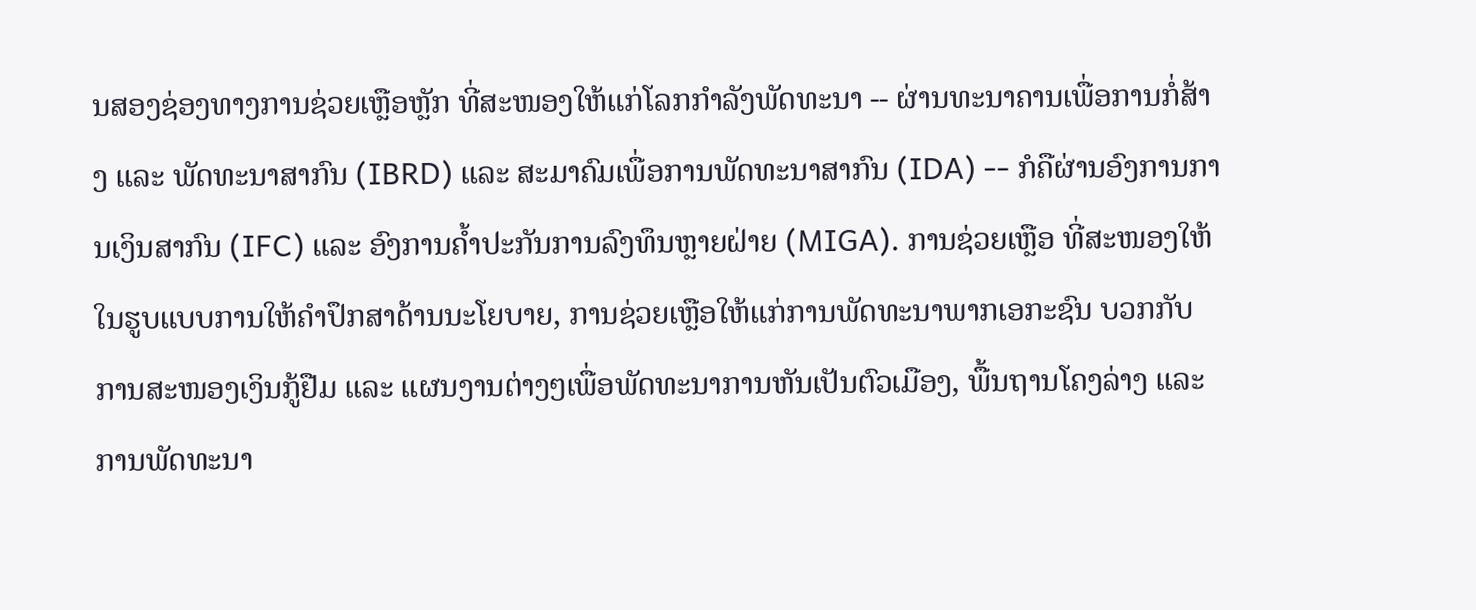ນສອງຊ່ອງທາງການຊ່ວຍເຫຼືອຫຼັກ ທີ່ສະໜອງໃຫ້ແກ່ໂລກກໍາລັງພັດທະນາ -- ຜ່ານທະນາຄານເພື່ອການກໍ່ສ້າງ ແລະ ພັດທະນາສາກົນ (IBRD) ແລະ ສະມາຄົມເພື່ອການພັດທະນາສາກົນ (IDA) -- ກໍຄືຜ່ານອົງການການເງິນສາກົນ (IFC) ແລະ ອົງການຄໍ້າປະກັນການລົງທຶນຫຼາຍຝ່າຍ (MIGA). ການຊ່ວຍເຫຼືອ ທີ່ສະໜອງໃຫ້ໃນຮູບແບບການໃຫ້ຄໍາປຶກສາດ້ານນະໂຍບາຍ, ການຊ່ວຍເຫຼືອໃຫ້ແກ່ການພັດທະນາພາກເອກະຊົນ ບວກກັບການສະໜອງເງິນກູ້ຢືມ ແລະ ແຜນງານຕ່າງໆເພື່ອພັດທະນາການຫັນເປັນຕົວເມືອງ, ພື້ນຖານໂຄງລ່າງ ແລະ ການພັດທະນາ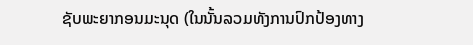ຊັບພະຍາກອນມະນຸດ (ໃນນັ້ນລວມທັງການປົກປ້ອງທາງ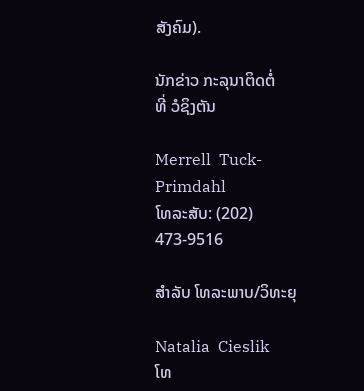ສັງຄົມ).

ນັກຂ່າວ ກະລຸນາຕິດຕໍ່
ທີ່ ວໍຊິງຕັນ

Merrell  Tuck-Primdahl
ໂທລະສັບ: (202) 473-9516

ສຳລັບ ໂທລະພາບ/ວິທະຍຸ

Natalia  Cieslik
ໂທ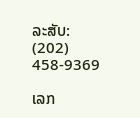ລະສັບ: (202) 458-9369

ເລກ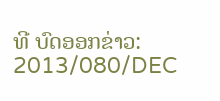ທີ ບົດອອກຂ່າວ:
2013/080/DEC